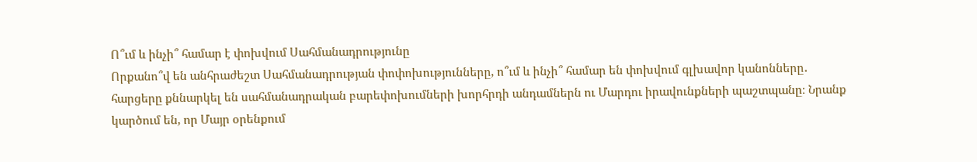Ո՞ւմ և ինչի՞ համար է փոխվում Սահմանադրությունը
Որքանո՞վ են անհրաժեշտ Սահմանադրության փոփոխությունները, ո՞ւմ և ինչի՞ համար են փոխվում գլխավոր կանոնները․ հարցերը քննարկել են սահմանադրական բարեփոխումների խորհրդի անդամներն ու Մարդու իրավունքների պաշտպանը։ Նրանք կարծում են, որ Մայր օրենքում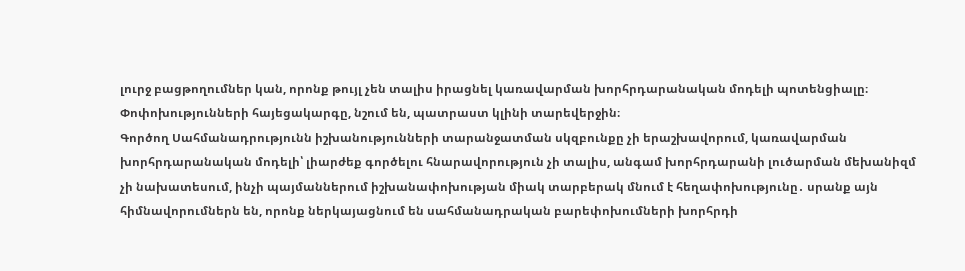լուրջ բացթողումներ կան, որոնք թույլ չեն տալիս իրացնել կառավարման խորհրդարանական մոդելի պոտենցիալը։ Փոփոխությունների հայեցակարգը, նշում են, պատրաստ կլինի տարեվերջին։
Գործող Սահմանադրությունն իշխանությունների տարանջատման սկզբունքը չի երաշխավորում, կառավարման խորհրդարանական մոդելի՝ լիարժեք գործելու հնարավորություն չի տալիս, անգամ խորհրդարանի լուծարման մեխանիզմ չի նախատեսում, ինչի պայմաններում իշխանափոխության միակ տարբերակ մնում է հեղափոխությունը․ սրանք այն հիմնավորումներն են, որոնք ներկայացնում են սահմանադրական բարեփոխումների խորհրդի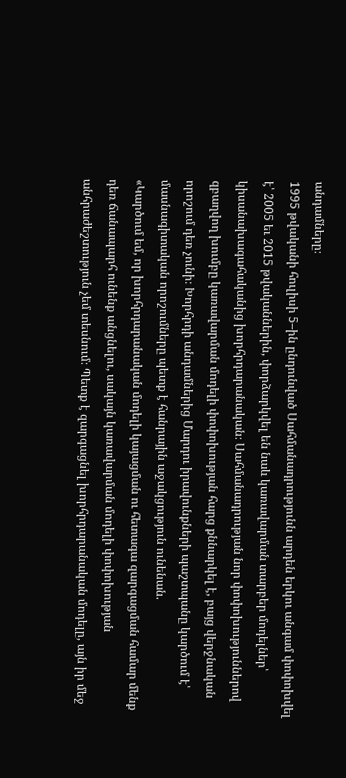անդամները։
1995 թվականի հուլիսի 5–ին ընդունված Սահմանադրությունն արդեն երկու անգամ փոփոխվել է՝ 2005 եւ 2015 թվականներին, փորձարկվել են նաև կառավարման տարբեր մոդելներ՝ կիսանախագահականից խորհրդարանական։ Սահմանադրության նոր փոփոխություններով զբաղվող խումբը կառավարման մոդելի փոփոխության հարց քննարկել է, բայց վերջնական որոշում դեռ չունի։ Խորհրդի անդամներից Մարդու իրավունքների պաշտպանը կարծում է՝ մասնագիտական որոշումները պետք է հանրային աջակցություն ունենան.
«Կարծում եմ, որ խորհրդարանական մոդելի կայացման ու հետագա զարգացման համար մենք դեռ ճանապարհ ունենք անցնելու, սակայն կառավարման մոդելի փոփոխության անհրաժեշտություն չեմ տեսնում։ Պետք է զարգացնել խորհրդարանական մոդելը, այն իր մեջ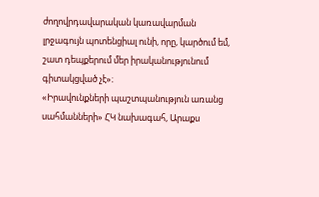ժողովրդավարական կառավարման լրջագույն պոտենցիալ ունի, որը, կարծում եմ, շատ դեպքերում մեր իրականությունում գիտակցված չէ»։
«Իրավունքների պաշտպանություն առանց սահմանների» ՀԿ նախագահ, Արաքս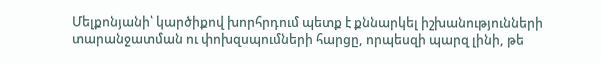Մելքոնյանի՝ կարծիքով խորհրդում պետք է քննարկել իշխանությունների տարանջատման ու փոխզսպումների հարցը, որպեսզի պարզ լինի, թե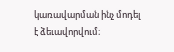կառավարման ինչ մոդել է ձեւավորվում։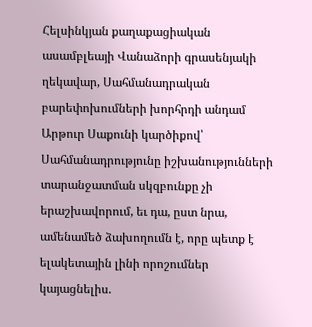Հելսինկյան քաղաքացիական ասամբլեայի Վանաձորի գրասենյակի ղեկավար, Սահմանադրական բարեփոխումների խորհրդի անդամ Արթուր Սաքունի կարծիքով՝ Սահմանադրությունը իշխանությունների տարանջատման սկզբունքը չի երաշխավորում, եւ դա, ըստ նրա, ամենամեծ ձախողումն է, որը պետք է ելակետային լինի որոշումներ կայացնելիս.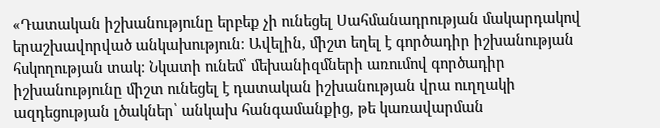«Դատական իշխանությունը երբեք չի ունեցել Սահմանադրության մակարդակով երաշխավորված անկախություն։ Ավելին, միշտ եղել է գործադիր իշխանության հսկողության տակ։ Նկատի ունեմ՝ մեխանիզմների առումով գործադիր իշխանությունը միշտ ունեցել է դատական իշխանության վրա ուղղակի ազդեցության լծակներ՝ անկախ հանգամանքից, թե կառավարման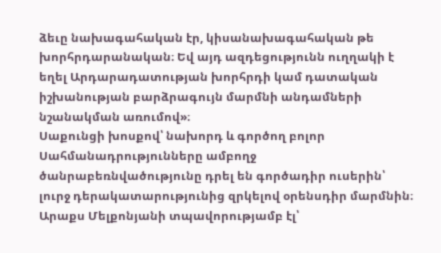ձեւը նախագահական էր, կիսանախագահական թե խորհրդարանական։ Եվ այդ ազդեցությունն ուղղակի է եղել Արդարադատության խորհրդի կամ դատական իշխանության բարձրագույն մարմնի անդամների նշանակման առումով»։
Սաքունցի խոսքով՝ նախորդ և գործող բոլոր Սահմանադրությունները ամբողջ ծանրաբեռնվածությունը դրել են գործադիր ուսերին՝ լուրջ դերակատարությունից զրկելով օրենսդիր մարմնին։
Արաքս Մելքոնյանի տպավորությամբ էլ՝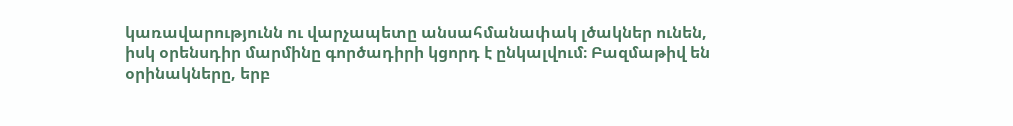կառավարությունն ու վարչապետը անսահմանափակ լծակներ ունեն, իսկ օրենսդիր մարմինը գործադիրի կցորդ է ընկալվում։ Բազմաթիվ են օրինակները, երբ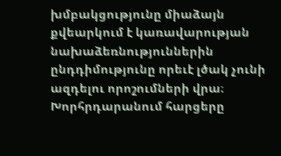խմբակցությունը միաձայն քվեարկում է կառավարության նախաձեռնություններին ընդդիմությունը որեւէ լծակ չունի ազդելու որոշումների վրա։ Խորհրդարանում հարցերը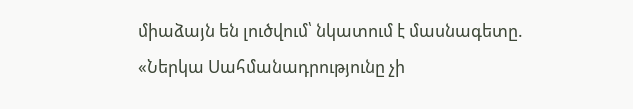միաձայն են լուծվում՝ նկատում է մասնագետը.
«Ներկա Սահմանադրությունը չի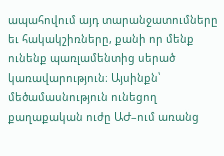ապահովում այդ տարանջատումները եւ հակակշիռները, քանի որ մենք ունենք պառլամենտից սերած կառավարություն։ Այսինքն՝ մեծամասնություն ունեցող քաղաքական ուժը ԱԺ–ում առանց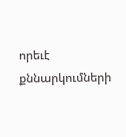որեւէ քննարկումների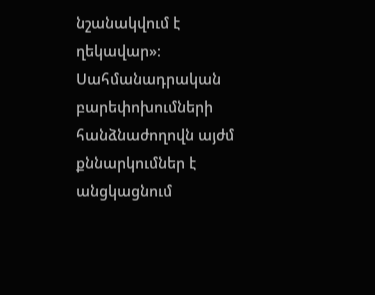նշանակվում է ղեկավար»։
Սահմանադրական բարեփոխումների հանձնաժողովն այժմ քննարկումներ է անցկացնում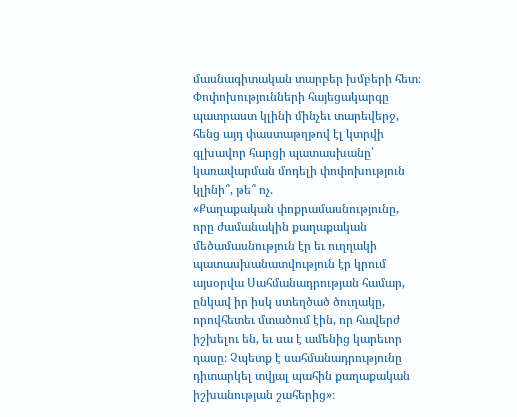մասնագիտական տարբեր խմբերի հետ։ Փոփոխությունների հայեցակարգը պատրաստ կլինի մինչեւ տարեվերջ, հենց այդ փաստաթղթով էլ կտրվի գլխավոր հարցի պատասխանը՝ կառավարման մոդելի փոփոխություն կլինի՞, թե՞ ոչ.
«Քաղաքական փոքրամասնությունը, որը ժամանակին քաղաքական մեծամասնություն էր եւ ուղղակի պատասխանատվություն էր կրում այսօրվա Սահմանադրության համար, ընկավ իր իսկ ստեղծած ծուղակը, որովհետեւ մտածում էին, որ հավերժ իշխելու են, եւ սա է ամենից կարեւոր դասը։ Չպետք է սահմանադրությունը դիտարկել տվյալ պահին քաղաքական իշխանության շահերից»։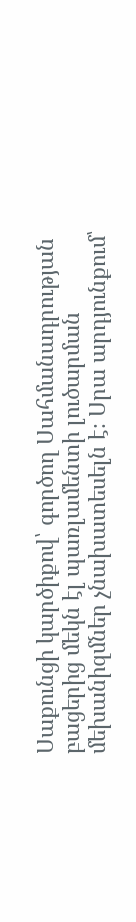Սաքունցի կարծիքով՝ գործող Սահմանադրության բացերից մեկն էլ պառլամենտի լուծարման մեխանիզմներ չնախատեսելն է։ Սրա արդյունքում՝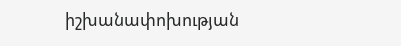իշխանափոխության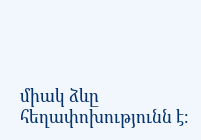միակ ձևը հեղափոխությունն է։